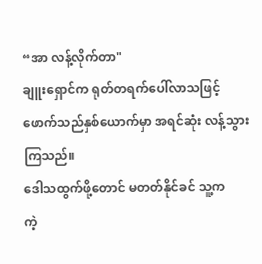“အာ လန့်လိုက်တာ"
ချူးရှောင်က ရုတ်တရက်ပေါ်လာသဖြင့် ဖောက်သည်နှစ်ယောက်မှာ အရင်ဆုံး လန့်သွားကြသည်။
ဒေါသထွက်ဖို့တောင် မတတ်နိုင်ခင် သူ့က
ကဲ့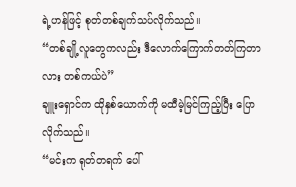ရဲ့ဟန်ဖြင့် စုတ်တစ်ချက်သပ်လိုက်သည်။
“တစ်ချို့လူတွေကလည်း ဒီလောက်ကြောက်တတ်ကြတာလား တစ်ကယ်ပဲ”
ချူးရှောင်က ထိုနှစ်ယောက်ကို မထီမဲ့မြင်ကြည့်ပြီး ပြောလိုက်သည်။
“မင်းက ရုတ်တရက် ပေါ်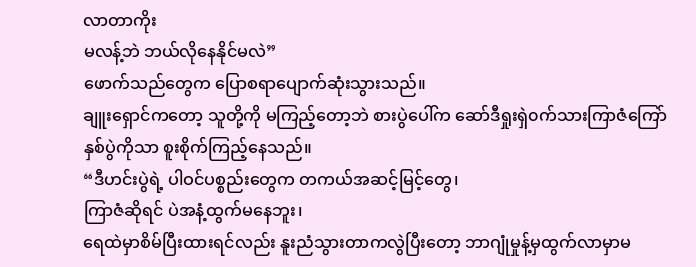လာတာကိုး
မလန့်ဘဲ ဘယ်လိုနေနိုင်မလဲ”
ဖောက်သည်တွေက ပြောစရာပျောက်ဆုံးသွားသည်။
ချူးရှောင်ကတော့ သူတို့ကို မကြည့်တော့ဘဲ စားပွဲပေါ်က ဆော်ဒီရှုးရှဲ၀က်သားကြာဇံကြော် နှစ်ပွဲကိုသာ စူးစိုက်ကြည့်နေသည်။
“ဒီဟင်းပွဲရဲ့ ပါဝင်ပစ္စည်းတွေက တကယ်အဆင့်မြင့်တွေ၊
ကြာဇံဆိုရင် ပဲအနံ့ထွက်မနေဘူး၊
ရေထဲမှာစိမ်ပြီးထားရင်လည်း နူးညံသွားတာကလွဲပြီးတော့ ဘာဂျုံမှုန့်မှထွက်လာမှာမ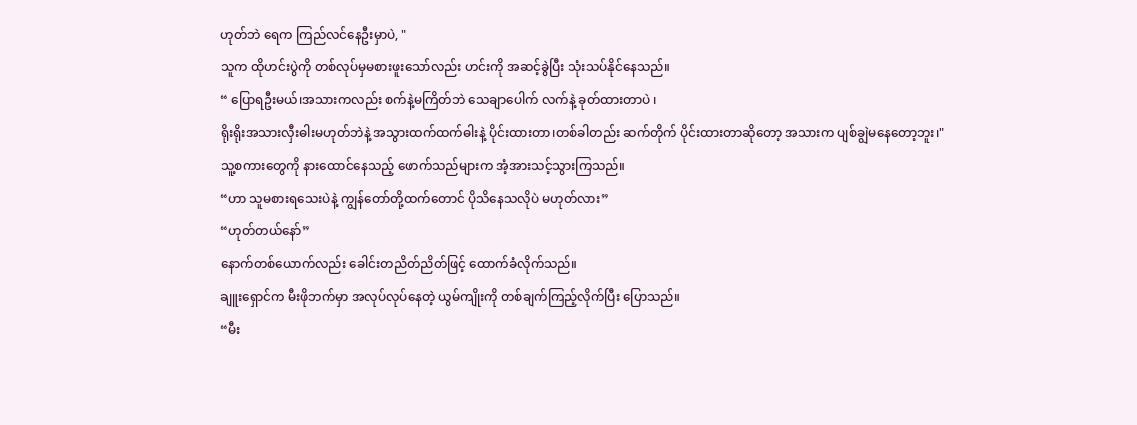ဟုတ်ဘဲ ရေက ကြည်လင်နေဦးမှာပဲ, "
သူက ထိုဟင်းပွဲကို တစ်လုပ်မှမစားဖူးသော်လည်း ဟင်းကို အဆင့်ခွဲပြီး သုံးသပ်နိုင်နေသည်။
“ ပြောရဦးမယ်၊အသားကလည်း စက်နဲ့မကြိတ်ဘဲ သေချာပေါက် လက်နဲ့ ခုတ်ထားတာပဲ ၊
ရိုးရိုးအသားလှီးဓါးမဟုတ်ဘဲနဲ့ အသွားထက်ထက်ဓါးနဲ့ ပိုင်းထားတာ၊တစ်ခါတည်း ဆက်တိုက် ပိုင်းထားတာဆိုတော့ အသားက ပျစ်ချွဲမနေတော့ဘူး၊"
သူ့စကားတွေကို နားထောင်နေသည့် ဖောက်သည်များက အံ့အားသင့်သွားကြသည်။
“ဟာ သူမစားရသေးပဲနဲ့ ကျွန်တော်တို့ထက်တောင် ပိုသိနေသလိုပဲ မဟုတ်လား”
“ဟုတ်တယ်နော်”
နောက်တစ်ယောက်လည်း ခေါင်းတညိတ်ညိတ်ဖြင့် ထောက်ခံလိုက်သည်။
ချူးရှောင်က မီးဖိုဘက်မှာ အလုပ်လုပ်နေတဲ့ ယွမ်ကျိုးကို တစ်ချက်ကြည့်လိုက်ပြီး ပြောသည်။
“မီး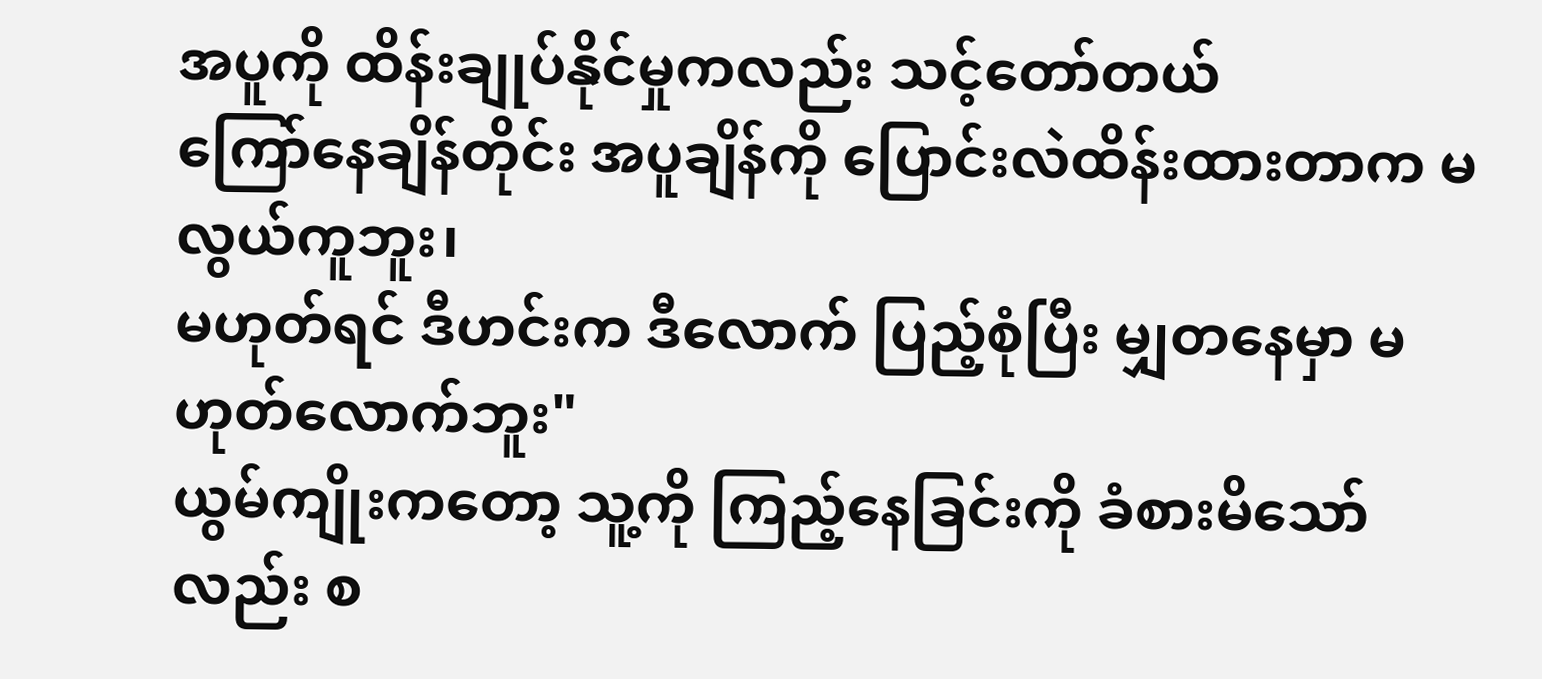အပူကို ထိန်းချုပ်နိုင်မှုကလည်း သင့်တော်တယ်
ကြော်နေချိန်တိုင်း အပူချိန်ကို ပြောင်းလဲထိန်းထားတာက မလွယ်ကူဘူး၊
မဟုတ်ရင် ဒီဟင်းက ဒီလောက် ပြည့်စုံပြီး မျှတနေမှာ မဟုတ်လောက်ဘူး"
ယွမ်ကျိုးကတော့ သူ့ကို ကြည့်နေခြင်းကို ခံစားမိသော်လည်း စ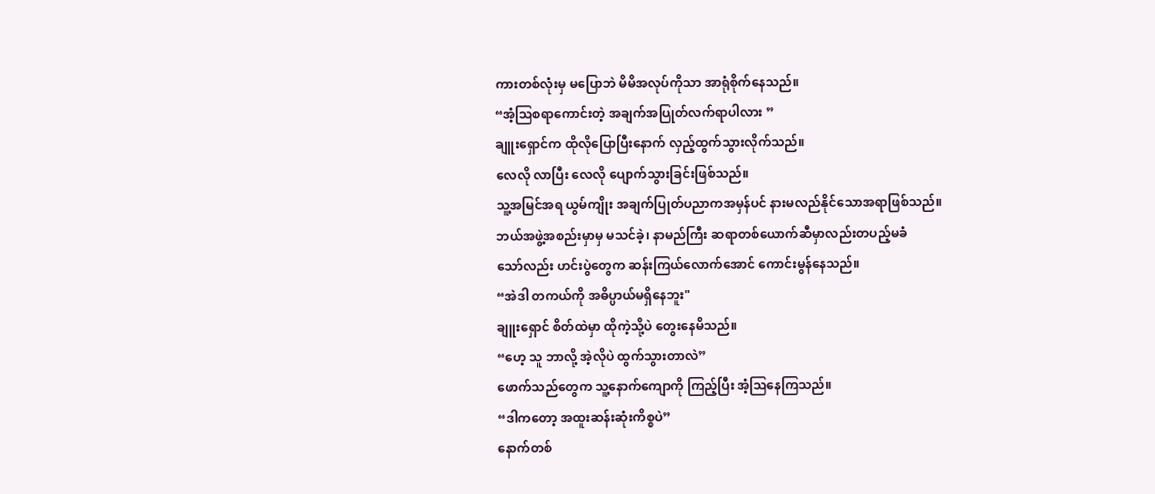ကားတစ်လုံးမှ မပြောဘဲ မိမိအလုပ်ကိုသာ အာရုံစိုက်နေသည်။
“အံ့ဩစရာကောင်းတဲ့ အချက်အပြုတ်လက်ရာပါလား ”
ချူးရှောင်က ထိုလိုပြောပြီးနောက် လှည့်ထွက်သွားလိုက်သည်။
လေလို လာပြီး လေလို ပျောက်သွားခြင်းဖြစ်သည်။
သူ့အမြင်အရ ယွမ်ကျိုး အချက်ပြုတ်ပညာကအမှန်ပင် နားမလည်နိုင်သောအရာဖြစ်သည်။
ဘယ်အဖွဲ့အစည်းမှာမှ မသင်ခဲ့၊ နာမည်ကြီး ဆရာတစ်ယောက်ဆီမှာလည်းတပည့်မခံ
သော်လည်း ဟင်းပွဲတွေက ဆန်းကြယ်လောက်အောင် ကောင်းမွန်နေသည်။
“အဲဒါ တကယ်ကို အဓိပ္ပာယ်မရှိနေဘူး"
ချူးရှောင် စိတ်ထဲမှာ ထိုကဲ့သို့ပဲ တွေးနေမိသည်။
“ဟေ့ သူ ဘာလို့ အဲ့လိုပဲ ထွက်သွားတာလဲ”
ဖောက်သည်တွေက သူ့နောက်ကျောကို ကြည့်ပြီး အံ့ဩနေကြသည်။
“ဒါကတော့ အထူးဆန်းဆုံးကိစ္စပဲ”
နောက်တစ်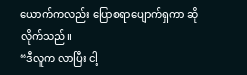ယောက်ကလည်း ပြောစရာပျောက်ရှကာ ဆိုလိုက်သည်။
“ဒီလူက လာပြီး ငါ့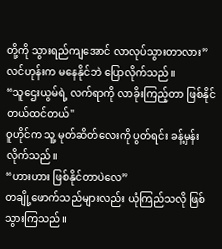တို့ကို သွားရည်ကျအောင် လာလုပ်သွားတာလား”
လင်ဟုန်းက မနေနိုင်ဘဲ ပြောလိုက်သည်။
“သူဌေးယွမ်ရဲ့ လက်ရာကို လာခိုးကြည့်တာ ဖြစ်နိုင်တယ်ထင်တယ်"
ဝူဟိုင်က သူ့ မုတ်ဆိတ်လေးကို ပွတ်ရင်း ခန့်မှန်းလိုက်သည်။
“ဟားဟား ဖြစ်နိုင်တာပဲလေ”
တချို့ဖောက်သည်များလည်း ယုံကြည်သလို ဖြစ်သွားကြသည်။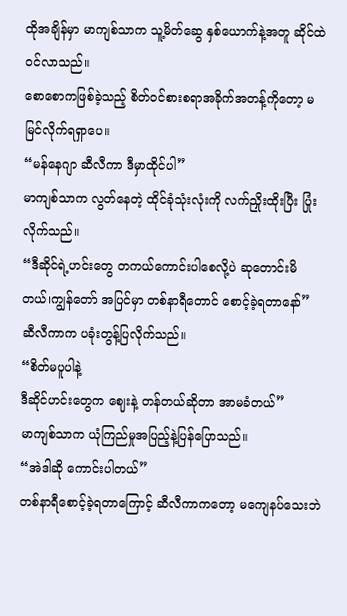ထိုအချိန်မှာ မာကျစ်သာက သူ့မိတ်ဆွေ နှစ်ယောက်နဲ့အတူ ဆိုင်ထဲ ဝင်လာသည်။
စောစောကဖြစ်ခဲ့သည့် စိတ်ဝင်စားစရာအခိုက်အတန့်ကိုတော့ မမြင်လိုက်ရရှာပေ။
“မန်နေဂျာ ဆီလီကာ ဒီမှာထိုင်ပါ”
မာကျစ်သာက လွတ်နေတဲ့ ထိုင်ခုံသုံးလုံးကို လက်ညှိုးထိုးပြီး ပြုံးလိုက်သည်။
“ဒီဆိုင်ရဲ့ဟင်းတွေ တကယ်ကောင်းပါစေလို့ပဲ ဆုတောင်းမိတယ်၊ကျွန်တော် အပြင်မှာ တစ်နာရီတောင် စောင့်ခဲ့ရတာနော်”
ဆီလီကာက ပခုံးတွန့်ပြလိုက်သည်။
“စိတ်မပူပါနဲ့
ဒီဆိုင်ဟင်းတွေက ဈေးနဲ့ တန်တယ်ဆိုတာ အာမခံတယ်”
မာကျစ်သာက ယုံကြည်မှုအပြည့်နဲ့ပြန်ပြောသည်။
“အဲဒါဆို ကောင်းပါတယ်”
တစ်နာရီစောင့်ခဲ့ရတာကြောင့် ဆီလီကာကတော့ မကျေနပ်သေးဘဲ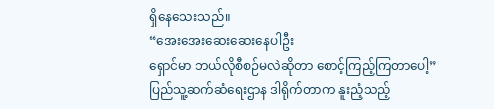ရှိနေသေးသည်။
“အေးအေးဆေးဆေးနေပါဦး
ရှောင်မာ ဘယ်လိုစီစဉ်မလဲဆိုတာ စောင့်ကြည့်ကြတာပေါ့”
ပြည်သူ့ဆက်ဆံရေးဌာန ဒါရိုက်တာက နူးညံ့သည့်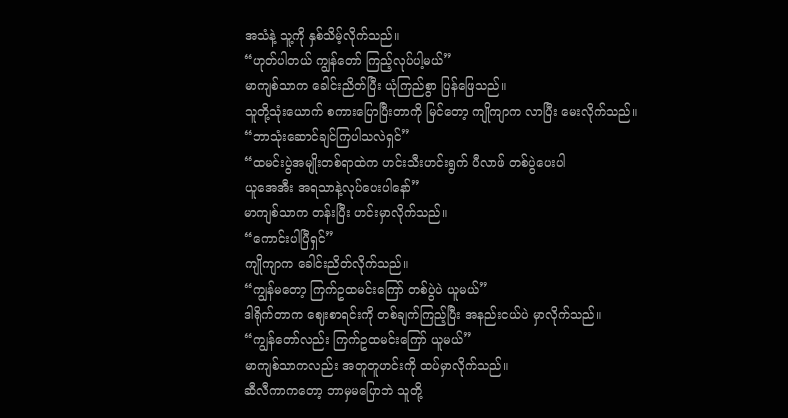အသံနဲ့ သူ့ကို နှစ်သိမ့်လိုက်သည်။
“ဟုတ်ပါတယ် ကျွန်တော် ကြည့်လုပ်ပါ့မယ်”
မာကျစ်သာက ခေါင်းညိတ်ပြီး ယုံကြည်စွာ ပြန်ဖြေသည်။
သူတို့သုံးယောက် စကားပြောပြီးတာကို မြင်တော့ ကျိုကျာက လာပြီး မေးလိုက်သည်။
“ဘာသုံးဆောင်ချင်ကြပါသလဲရှင်”
“ထမင်းပွဲအမျိုးတစ်ရာထဲက ဟင်းသီးဟင်းရွက် ပီလာဖ် တစ်ပွဲပေးပါ
ယူအေအီး အရသာနဲ့လုပ်ပေးပါနော်”
မာကျစ်သာက တန်းပြီး ဟင်းမှာလိုက်သည်။
“ကောင်းပါပြီရှင်”
ကျိုကျာက ခေါင်းညိတ်လိုက်သည်။
“ကျွန်မတော့ ကြက်ဥထမင်းကြော် တစ်ပွဲပဲ ယူမယ်”
ဒါရိုက်တာက ဈေးစာရင်းကို တစ်ချက်ကြည့်ပြီး အနည်းငယ်ပဲ မှာလိုက်သည်။
“ကျွန်တော်လည်း ကြက်ဥထမင်းကြော် ယူမယ်”
မာကျစ်သာကလည်း အတူတူဟင်းကို ထပ်မှာလိုက်သည်။
ဆီလီကာကတော့ ဘာမှမပြောဘဲ သူတို့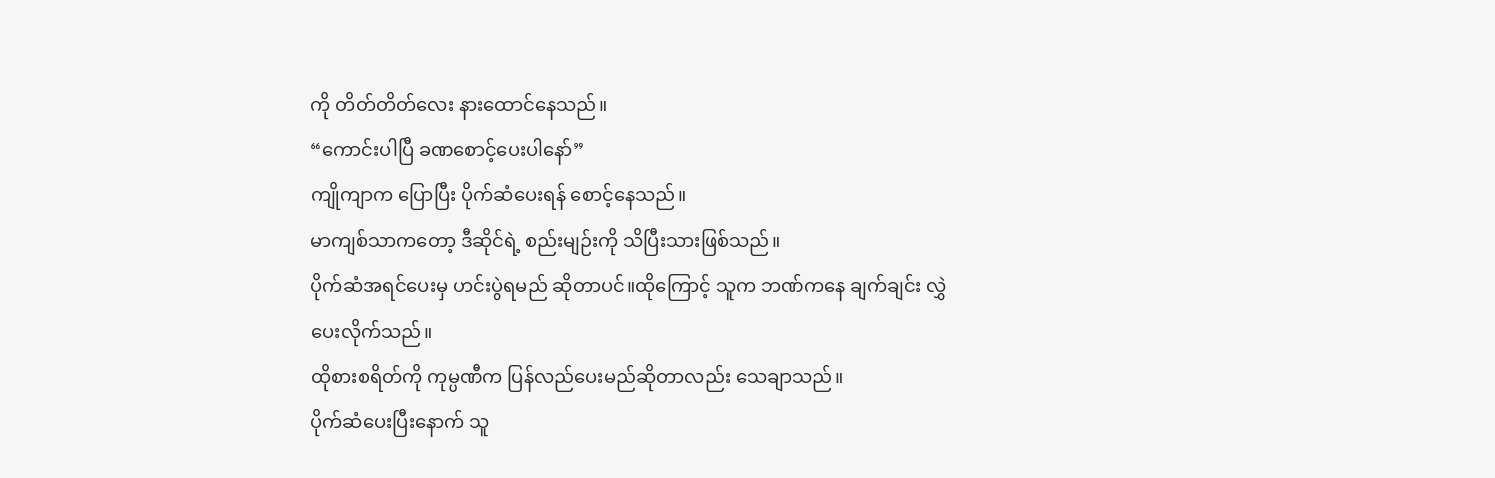ကို တိတ်တိတ်လေး နားထောင်နေသည်။
“ကောင်းပါပြီ ခဏစောင့်ပေးပါနော်”
ကျိုကျာက ပြောပြီး ပိုက်ဆံပေးရန် စောင့်နေသည်။
မာကျစ်သာကတော့ ဒီဆိုင်ရဲ့ စည်းမျဉ်းကို သိပြီးသားဖြစ်သည်။
ပိုက်ဆံအရင်ပေးမှ ဟင်းပွဲရမည် ဆိုတာပင်။ထိုကြောင့် သူက ဘဏ်ကနေ ချက်ချင်း လွှဲပေးလိုက်သည်။
ထိုစားစရိတ်ကို ကုမ္ပဏီက ပြန်လည်ပေးမည်ဆိုတာလည်း သေချာသည်။
ပိုက်ဆံပေးပြီးနောက် သူ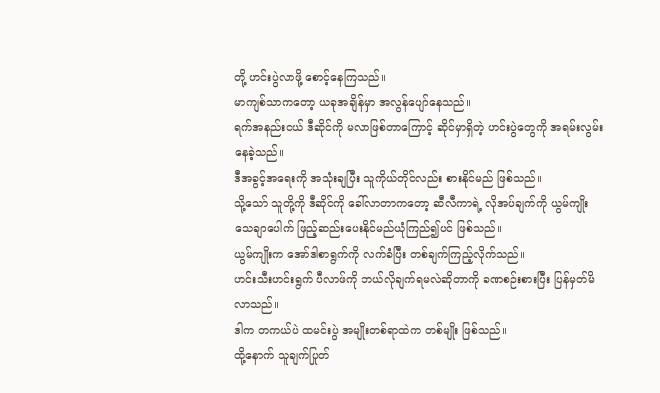တို့ ဟင်းပွဲလာဖို့ စောင့်နေကြသည်။
မာကျစ်သာကတော့ ယခုအချိန်မှာ အလွန်ပျော်နေသည်။
ရက်အနည်းငယ် ဒီဆိုင်ကို မလာဖြစ်တာကြောင့် ဆိုင်မှာရှိတဲ့ ဟင်းပွဲတွေကို အရမ်းလွမ်းနေခဲ့သည်။
ဒီအခွင့်အရေးကို အသုံးချပြီး သူကိုယ်တိုင်လည်း စားနိုင်မည် ဖြစ်သည်။
သို့သော် သူတို့ကို ဒီဆိုင်ကို ခေါ်လာတာကတော့ ဆီလီကာရဲ့ လိုအပ်ချက်ကို ယွမ်ကျိုး သေချာပေါက် ဖြည့်ဆည်းပေးနိုင်မည်ယုံကြည်၍ပင် ဖြစ်သည်။
ယွမ်ကျိုးက အော်ဒါစာရွက်ကို လက်ခံပြီး တစ်ချက်ကြည့်လိုက်သည်။
ဟင်းသီးဟင်းရွက် ပီလာဖ်ကို ဘယ်လိုချက်ရမလဲဆိုတာကို ခဏစဉ်းစားပြီး ပြန်မှတ်မိလာသည်။
ဒါက တကယ်ပဲ ထမင်းပွဲ အမျိုးတစ်ရာထဲက တစ်မျိုး ဖြစ်သည်။
ထို့နောက် သူချက်ပြုတ်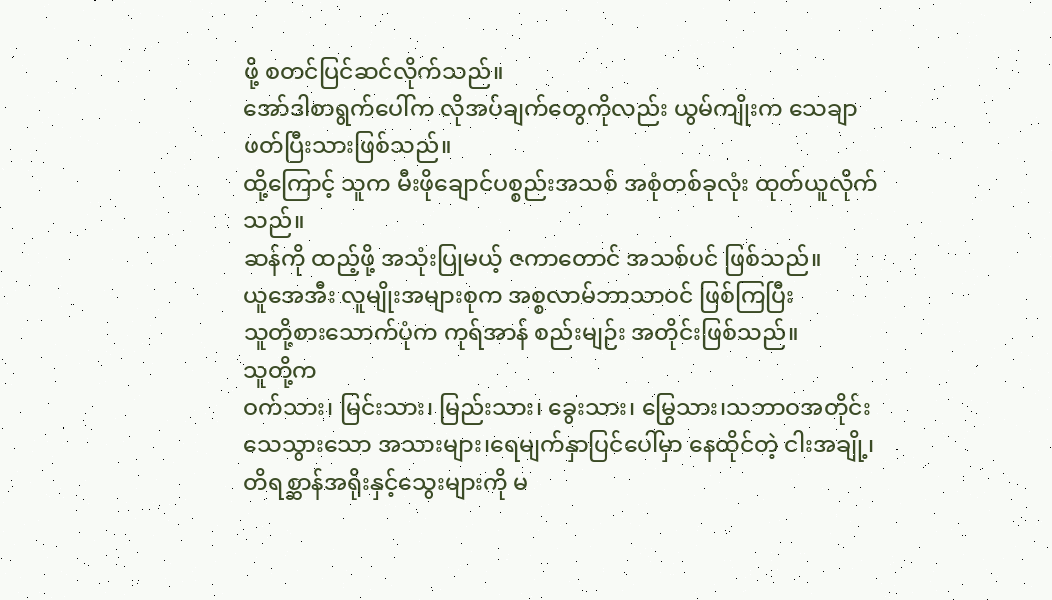ဖို့ စတင်ပြင်ဆင်လိုက်သည်။
အော်ဒါစာရွက်ပေါ်က လိုအပ်ချက်တွေကိုလည်း ယွမ်ကျိုးက သေချာဖတ်ပြီးသားဖြစ်သည်။
ထို့ကြောင့် သူက မီးဖိုချောင်ပစ္စည်းအသစ် အစုံတစ်ခုလုံး ထုတ်ယူလိုက်သည်။
ဆန်ကို ထည့်ဖို့ အသုံးပြုမယ့် ဇကာတောင် အသစ်ပင် ဖြစ်သည်။
ယူအေအီး လူမျိုးအများစုက အစ္စလာမ်ဘာသာဝင် ဖြစ်ကြပြီး
သူတို့စားသောက်ပုံက ကုရ်အာန် စည်းမျဉ်း အတိုင်းဖြစ်သည်။
သူတို့က
ဝက်သား၊ မြင်းသား၊ မြည်းသား၊ ခွေးသား၊ မြွေသား၊သဘာဝအတိုင်း သေသွားသော အသားများ၊ရေမျက်နှာပြင်ပေါ်မှာ နေထိုင်တဲ့ ငါးအချို့၊တိရစ္ဆာန်အရိုးနှင့်သွေးများကို မ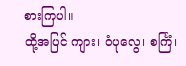စားကြပါ။
ထို့အပြင် ကျား၊ ဝံပုလွေ၊ စင်္ကြံ၊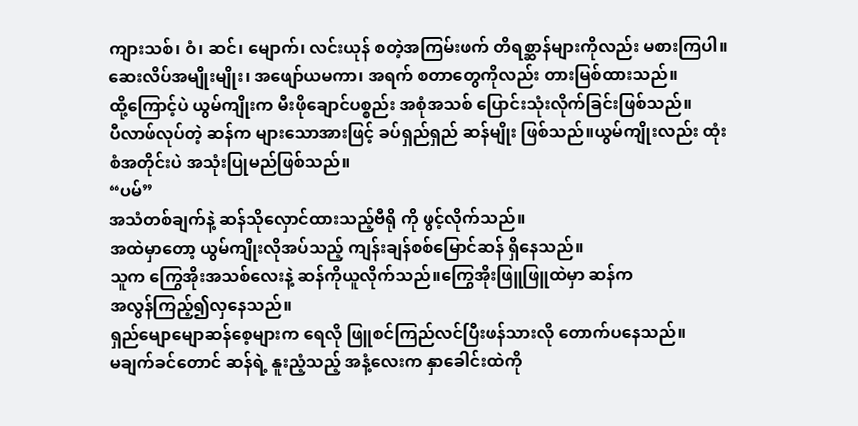ကျားသစ်၊ ဝံ၊ ဆင်၊ မျောက်၊ လင်းယုန် စတဲ့အကြမ်းဖက် တိရစ္ဆာန်များကိုလည်း မစားကြပါ။
ဆေးလိပ်အမျိုးမျိုး၊ အဖျော်ယမကာ၊ အရက် စတာတွေကိုလည်း တားမြစ်ထားသည်။
ထို့ကြောင့်ပဲ ယွမ်ကျိုးက မီးဖိုချောင်ပစ္စည်း အစုံအသစ် ပြောင်းသုံးလိုက်ခြင်းဖြစ်သည်။
ပီလာဖ်လုပ်တဲ့ ဆန်က များသောအားဖြင့် ခပ်ရှည်ရှည် ဆန်မျိုး ဖြစ်သည်။ယွမ်ကျိုးလည်း ထုံးစံအတိုင်းပဲ အသုံးပြုမည်ဖြစ်သည်။
“ပမ်”
အသံတစ်ချက်နဲ့ ဆန်သိုလှောင်ထားသည့်ဗီရို ကို ဖွင့်လိုက်သည်။
အထဲမှာတော့ ယွမ်ကျိုးလိုအပ်သည့် ကျန်းချန်စစ်မြောင်ဆန် ရှိနေသည်။
သူက ကြွေအိုးအသစ်လေးနဲ့ ဆန်ကိုယူလိုက်သည်။ကြွေအိုးဖြူဖြူထဲမှာ ဆန်က
အလွန်ကြည့်၍လှနေသည်။
ရှည်မျောမျောဆန်စေ့များက ရေလို ဖြူစင်ကြည်လင်ပြီးဖန်သားလို တောက်ပနေသည်။
မချက်ခင်တောင် ဆန်ရဲ့ နူးညံ့သည့် အနံ့လေးက နှာခေါင်းထဲကို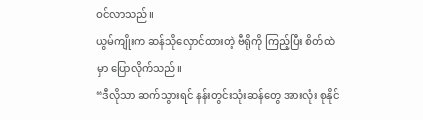ဝင်လာသည်။
ယွမ်ကျိုးက ဆန်သိုလှောင်ထားတဲ့ ဗီရိုကို ကြည့်ပြီး စိတ်ထဲမှာ ပြောလိုက်သည်။
“ဒီလိုသာ ဆက်သွားရင် နန်းတွင်းသုံးဆန်တွေ အားလုံး စုနိုင်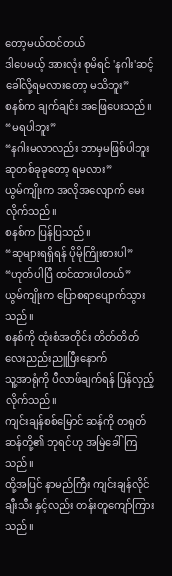တော့မယ်ထင်တယ်
ဒါပေမယ့် အားလုံး စုမိရင် 'နဂါး'ဆင့်ခေါ်လို့ရမလားတော့ မသိဘူး”
စနစ်က ချက်ချင်း အဖြေပေးသည်။
“မရပါဘူး”
“နဂါးမလာလည်း ဘာမှမဖြစ်ပါဘူးဆုတစ်ခုခုတော့ ရမလား”
ယွမ်ကျိုးက အလိုအလျောက် မေးလိုက်သည်။
စနစ်က ပြန်ပြသည်။
“ဆုများရရှိရန် ပိုမိုကြိုးစားပါ”
“ဟုတ်ပါပြီ ထင်ထားပါတယ်”
ယွမ်ကျိုးက ပြောစရာပျောက်သွားသည်။
စနစ်ကို ထုံးစံအတိုင်း တိတ်တိတ်လေးညည်းညူပြီးနောက်
သူ့အာရုံကို ပီလာဖ်ချက်ရန် ပြန်လှည့်လိုက်သည်။
ကျင်းချန်စစ်မြောင် ဆန်ကို တရုတ်ဆန်တို့၏ ဘုရင်ဟု အမြဲခေါ်ကြသည်။
ထို့အပြင် နာမည်ကြီး ကျင်းချန်လိုင်ချီးသီး နှင့်လည်း တန်းတူကျော်ကြားသည်။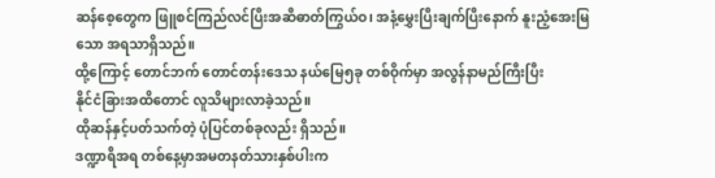ဆန်စေ့တွေက ဖြူစင်ကြည်လင်ပြီးအဆီဓာတ်ကြွယ်ဝ၊ အနံ့မွှေးပြီးချက်ပြီးနောက် နူးညံ့အေးမြသော အရသာရှိသည်။
ထို့ကြောင့် တောင်ဘက် တောင်တန်းဒေသ နယ်မြေ၅ခု တစ်ဝိုက်မှာ အလွန်နာမည်ကြီးပြီး
နိုင်ငံခြားအထိတောင် လူသိများလာခဲ့သည်။
ထိုဆန်နှင့်ပတ်သက်တဲ့ ပုံပြင်တစ်ခုလည်း ရှိသည်။
ဒဏ္ဍာရီအရ တစ်နေ့မှာအမတနတ်သားနှစ်ပါးက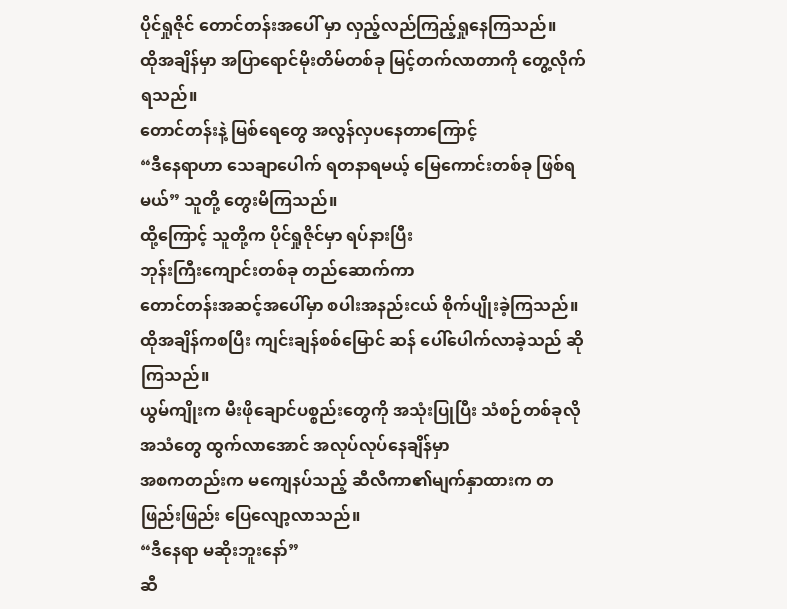ပိုင်ရှုဇိုင် တောင်တန်းအပေါ် မှာ လှည့်လည်ကြည့်ရှုနေကြသည်။
ထိုအချိန်မှာ အပြာရောင်မိုးတိမ်တစ်ခု မြင့်တက်လာတာကို တွေ့လိုက်ရသည်။
တောင်တန်းနဲ့ မြစ်ရေတွေ အလွန်လှပနေတာကြောင့်
“ဒီနေရာဟာ သေချာပေါက် ရတနာရမယ့် မြေကောင်းတစ်ခု ဖြစ်ရမယ်” သူတို့ တွေးမိကြသည်။
ထို့ကြောင့် သူတို့က ပိုင်ရှုဇိုင်မှာ ရပ်နားပြီး
ဘုန်းကြီးကျောင်းတစ်ခု တည်ဆောက်ကာ
တောင်တန်းအဆင့်အပေါ်မှာ စပါးအနည်းငယ် စိုက်ပျိုးခဲ့ကြသည်။
ထိုအချိန်ကစပြီး ကျင်းချန်စစ်မြောင် ဆန် ပေါ်ပေါက်လာခဲ့သည် ဆိုကြသည်။
ယွမ်ကျိုးက မီးဖိုချောင်ပစ္စည်းတွေကို အသုံးပြုပြီး သံစဉ်တစ်ခုလို အသံတွေ ထွက်လာအောင် အလုပ်လုပ်နေချိန်မှာ
အစကတည်းက မကျေနပ်သည့် ဆီလီကာ၏မျက်နှာထားက တဖြည်းဖြည်း ပြေလျော့လာသည်။
“ဒီနေရာ မဆိုးဘူးနော်”
ဆီ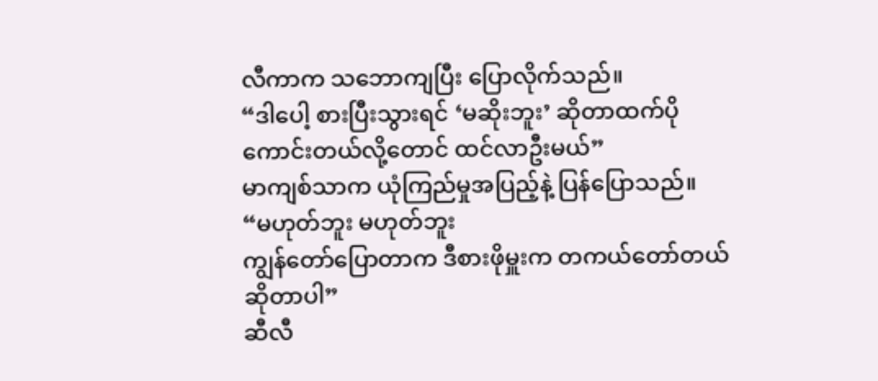လီကာက သဘောကျပြီး ပြောလိုက်သည်။
“ဒါပေါ့ စားပြီးသွားရင် ‘မဆိုးဘူး’ ဆိုတာထက်ပိုကောင်းတယ်လို့တောင် ထင်လာဦးမယ်”
မာကျစ်သာက ယုံကြည်မှုအပြည့်နဲ့ ပြန်ပြောသည်။
“မဟုတ်ဘူး မဟုတ်ဘူး
ကျွန်တော်ပြောတာက ဒီစားဖိုမှူးက တကယ်တော်တယ်ဆိုတာပါ”
ဆီလီ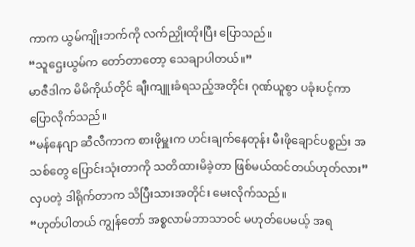ကာက ယွမ်ကျိုးဘက်ကို လက်ညှိုးထိုးပြီး ပြောသည်။
“သူဌေးယွမ်က တော်တာတော့ သေချာပါတယ်။”
မာဇီဒါက မိမိကိုယ်တိုင် ချီးကျူးခံရသည့်အတိုင်း ဂုဏ်ယူစွာ ပခုံးပင့်ကာ ပြောလိုက်သည်။
“မန်နေဂျာ ဆီလီကာက စားဖိုမှူးက ဟင်းချက်နေတုန်း မီးဖိုချောင်ပစ္စည်း အသစ်တွေ ပြောင်းသုံးတာကို သတိထားမိခဲ့တာ ဖြစ်မယ်ထင်တယ်ဟုတ်လား”
လှပတဲ့ ဒါရိုက်တာက သိပြီးသားအတိုင်း မေးလိုက်သည်။
“ဟုတ်ပါတယ် ကျွန်တော် အစ္စလာမ်ဘာသာဝင် မဟုတ်ပေမယ့် အရ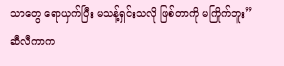သာတွေ ရောယှက်ပြီး မသန့်ရှင်းသလို ဖြစ်တာကို မကြိုက်ဘူး”
ဆီလီကာက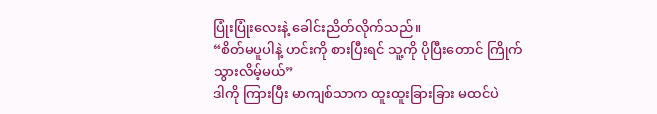ပြုံးပြုံးလေးနဲ့ ခေါင်းညိတ်လိုက်သည်။
“စိတ်မပူပါနဲ့ ဟင်းကို စားပြီးရင် သူ့ကို ပိုပြီးတောင် ကြိုက်သွားလိမ့်မယ်”
ဒါကို ကြားပြီး မာကျစ်သာက ထူးထူးခြားခြား မထင်ပဲ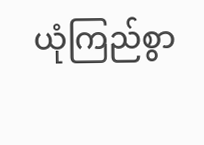ယုံကြည်စွာ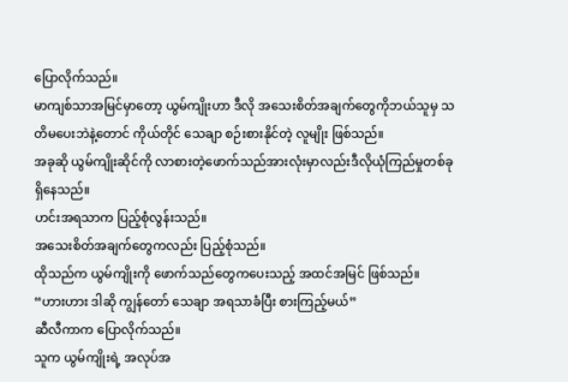ပြောလိုက်သည်။
မာကျစ်သာအမြင်မှာတော့ ယွမ်ကျိုးဟာ ဒီလို အသေးစိတ်အချက်တွေကိုဘယ်သူမှ သတိမပေးဘဲနဲ့တောင် ကိုယ်တိုင် သေချာ စဉ်းစားနိုင်တဲ့ လူမျိုး ဖြစ်သည်။
အခုဆို ယွမ်ကျိုးဆိုင်ကို လာစားတဲ့ဖောက်သည်အားလုံးမှာလည်းဒီလိုယုံကြည်မှုတစ်ခု ရှိနေသည်။
ဟင်းအရသာက ပြည့်စုံလွန်းသည်။
အသေးစိတ်အချက်တွေကလည်း ပြည့်စုံသည်။
ထိုသည်က ယွမ်ကျိုးကို ဖောက်သည်တွေကပေးသည့် အထင်အမြင် ဖြစ်သည်။
“ဟားဟား ဒါဆို ကျွန်တော် သေချာ အရသာခံပြီး စားကြည့်မယ်”
ဆီလီကာက ပြောလိုက်သည်။
သူက ယွမ်ကျိုးရဲ့ အလုပ်အ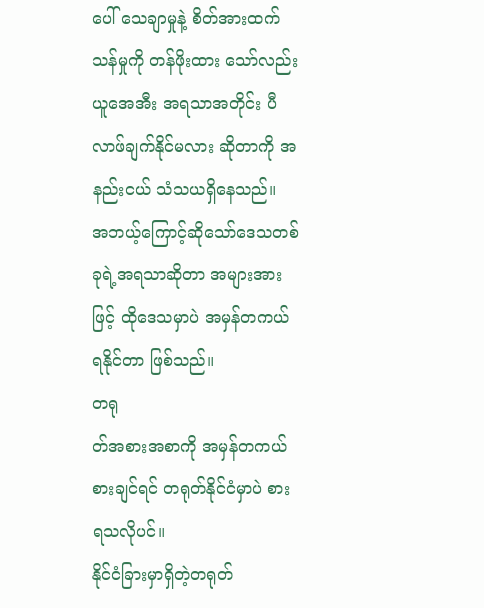ပေါ် သေချာမှုနဲ့ စိတ်အားထက်သန်မှုကို တန်ဖိုးထား သော်လည်းယူအေအီး အရသာအတိုင်း ပီလာဖ်ချက်နိုင်မလား ဆိုတာကို အနည်းငယ် သံသယရှိနေသည်။
အဘယ့်ကြောင့်ဆိုသော်ဒေသတစ်ခုရဲ့အရသာဆိုတာ အများအားဖြင့် ထိုဒေသမှာပဲ အမှန်တကယ် ရနိုင်တာ ဖြစ်သည်။
တရု
တ်အစားအစာကို အမှန်တကယ် စားချင်ရင် တရုတ်နိုင်ငံမှာပဲ စားရသလိုပင်။
နိုင်ငံခြားမှာရှိတဲ့တရုတ်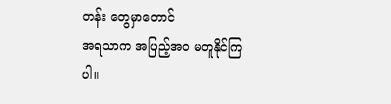တန်း တွေမှာတောင်
အရသာက အပြည့်အဝ မတူနိုင်ကြပါ။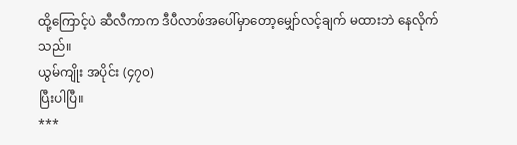ထို့ကြောင့်ပဲ ဆီလီကာက ဒီပီလာဖ်အပေါ်မှာတော့မျှော်လင့်ချက် မထားဘဲ နေလိုက်သည်။
ယွမ်ကျိုး အပိုင်း (၄၇၀)
ပြီးပါပြီ။
***